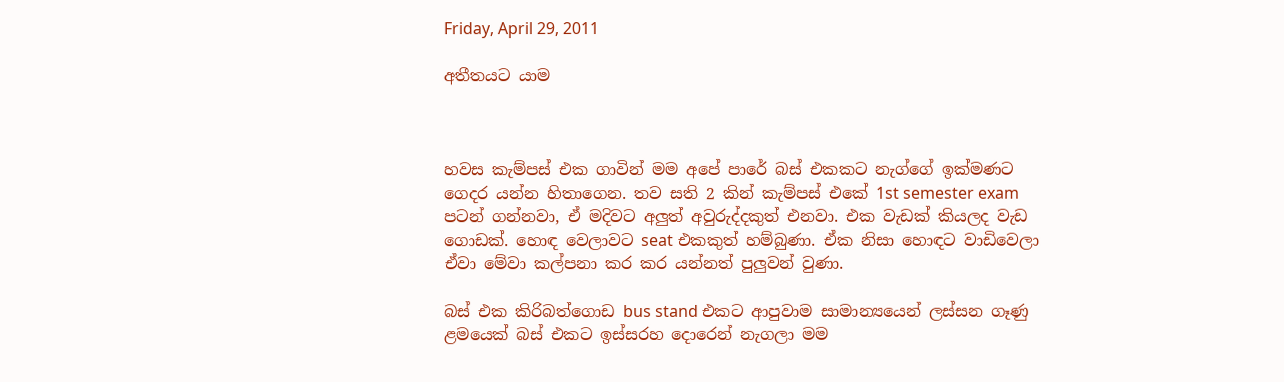Friday, April 29, 2011

අතීතයට යාම



හවස කැම්පස් එක ගාවින් මම අපේ පාරේ බස් එකකට නැග්ගේ ඉක්මණට ගෙදර යන්න හිතාගෙන. තව සති 2 කින් කැම්පස් එකේ 1st semester exam පටන් ගන්නවා, ඒ මදිවට අලුත් අවුරුද්දකුත් එනවා. එක වැඩක් කියලද වැඩ ගොඩක්. හොඳ වෙලාවට seat එකකුත් හම්බුණා. ඒක නිසා හොඳට වාඩිවෙලා ඒවා මේවා කල්පනා කර කර යන්නත් පුලුවන් වුණා.

බස් එක කිරිබත්ගොඩ bus stand එකට ආපුවාම සාමාන්‍යයෙන් ලස්සන ගෑණු ළමයෙක් බස් එකට ඉස්සරහ දොරෙන් නැගලා මම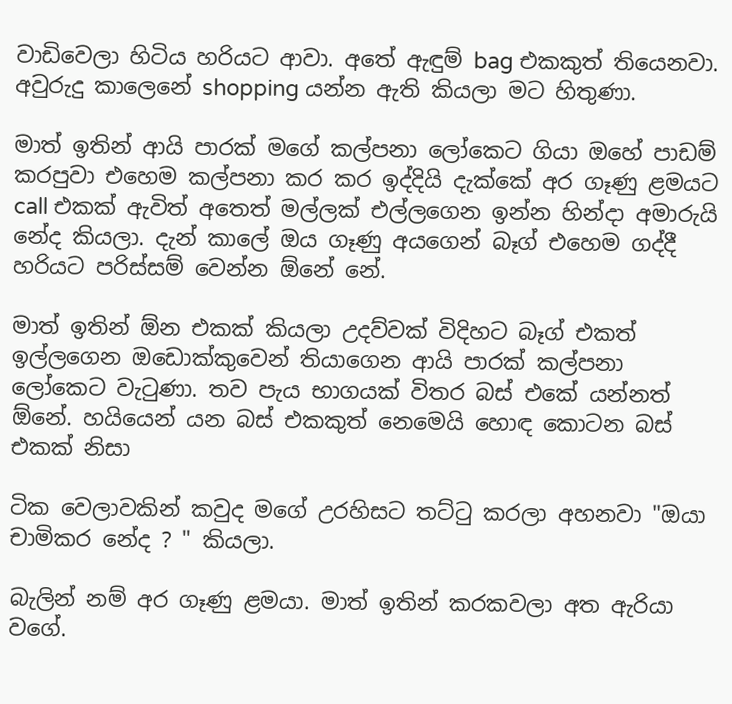වාඩිවෙලා හිටිය හරියට ආවා. අතේ ඇඳුම් bag එකකුත් තියෙනවා. අවුරුදු කාලෙනේ shopping යන්න ඇති කියලා මට හිතුණා.

මාත් ඉතින් ආයි පාරක් මගේ කල්පනා ලෝකෙට ගියා ඔහේ පාඩම් කරපුවා එහෙම කල්පනා කර කර ඉද්දියි දැක්කේ අර ගෑණු ළමයට call එකක් ඇවිත් අතෙත් මල්ලක් එල්ලගෙන ඉන්න හින්දා අමාරුයි නේද කියලා. දැන් කාලේ ඔය ගෑණු අයගෙන් බෑග් එහෙම ගද්දී හරියට පරිස්සම් වෙන්න ඕනේ නේ.

මාත් ඉතින් ඕන එකක් කියලා උදව්වක් විදිහට බෑග් එකත් ඉල්ලගෙන ඔඩොක්කුවෙන් තියාගෙන ආයි පාරක් කල්පනා ලෝකෙට වැටුණා. තව පැය භාගයක් විතර බස් එකේ යන්නත් ඕනේ. හයියෙන් යන බස් එකකුත් නෙමෙයි හොඳ කොටන බස් එකක් නිසා

ටික වෙලාවකින් කවුද මගේ උරහිසට තට්ටු කරලා අහනවා "ඔයා චාමිකර නේද ? " කියලා.

බැලින් නම් අර ගෑණු ළමයා. මාත් ඉතින් කරකවලා අත ඇරියා වගේ.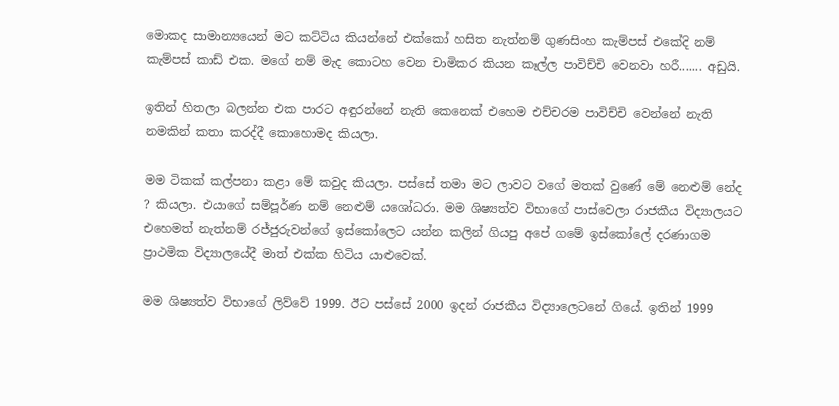මොකද සාමාන්‍යයෙන් මට කට්ටිය කියන්නේ එක්කෝ හසිත නැත්නම් ගුණසිංහ කැම්පස් එකේදි නම් කැම්පස් කාඩ් එක. මගේ නම් මැද කොටහ වෙන චාමිකර කියන කෑල්ල පාවිච්චි වෙනවා හරී....... අඩුයි.

ඉතින් හිතලා බලන්න එක පාරට අඳුරන්නේ නැති කෙනෙක් එහෙම එච්චරම පාවිච්චි වෙන්නේ නැති නමකින් කතා කරද්දී කොහොමද කියලා.

මම ටිකක් කල්පනා කළා මේ කවුද කියලා. පස්සේ තමා මට ලාවට වගේ මතක් වුණේ මේ නෙළුම් නේද ? කියලා. එයාගේ සම්පූර්ණ නම් නෙළුම් යශෝධරා. මම ශිෂ්‍යත්ව විභාගේ පාස්වෙලා රාජකීය විද්‍යාලයට එහෙමත් නැත්නම් රජ්ජුරුවන්ගේ ඉස්කෝලෙට යන්න කලින් ගියපු අපේ ගමේ ඉස්කෝලේ දරණාගම ප්‍රාථමික විද්‍යාලයේදී මාත් එක්ක හිටිය යාළුවෙක්.

මම ශිෂ්‍යත්ව විභාගේ ලිව්වේ 1999. ඊට පස්සේ 2000 ඉදන් රාජකීය විද්‍යාලෙටනේ ගියේ. ඉතින් 1999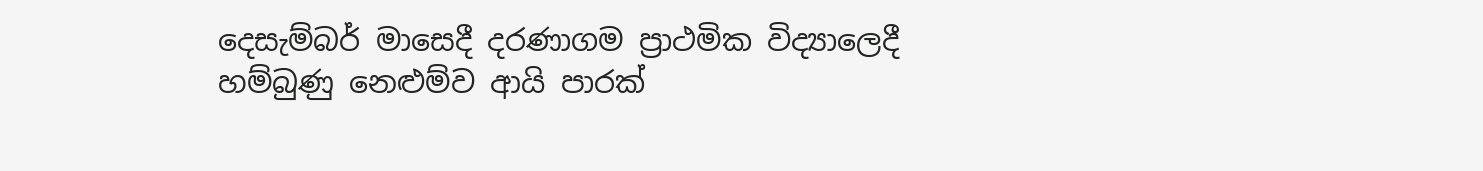දෙසැම්බර් මාසෙදී දරණාගම ප්‍රාථමික විද්‍යාලෙදී හම්බුණු නෙළුම්ව ආයි පාරක්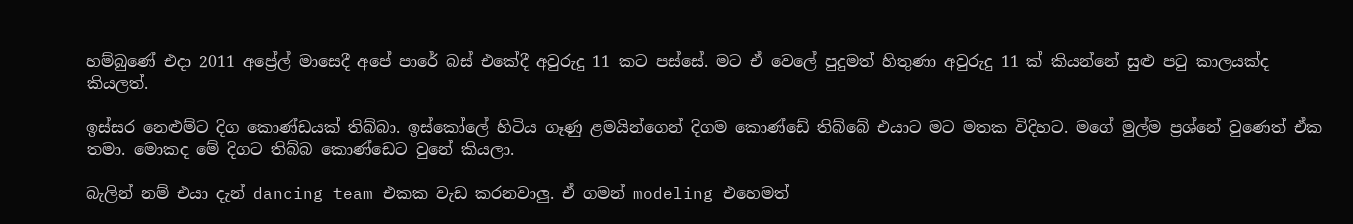හම්බුණේ එදා 2011 අප්‍රේල් මාසෙදී අපේ පාරේ බස් එකේදී අවුරුදු 11 කට පස්සේ. මට ඒ වෙලේ පුදුමත් හිතුණා අවුරුදු 11 ක් කියන්නේ සුළු පටු කාලයක්ද කියලත්.

ඉස්සර නෙළුම්ට දිග කොණ්ඩයක් තිබ්බා. ඉස්කෝලේ හිටිය ගෑණු ළමයින්ගෙන් දිගම කොණ්ඩේ තිබ්බේ එයාට මට මතක විදිහට. මගේ මුල්ම ප්‍රශ්නේ වුණෙත් ඒක තමා. මොකද මේ දිගට තිබ්බ කොණ්ඩෙට වුනේ කියලා.

බැලින් නම් එයා දැන් dancing team එකක වැඩ කරනවාලු. ඒ ගමන් modeling එහෙමත්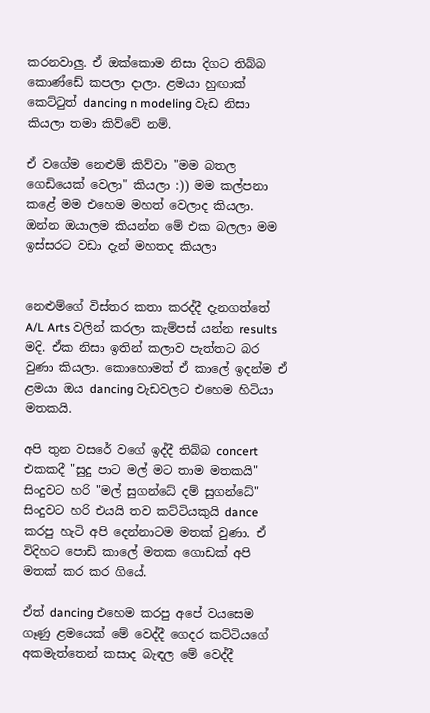කරනවාලු. ඒ ඔක්කොම නිසා දිගට තිබ්බ කොණ්ඩේ කපලා දාලා. ළමයා හුඟාක් කෙට්ටුත් dancing n modeling වැඩ නිසා කියලා තමා කිව්වේ නම්.

ඒ වගේම නෙළුම් කිව්වා "මම බතල ගෙඩියෙක් වෙලා" කියලා :)) මම කල්පනා කළේ මම එහෙම මහත් වෙලාද කියලා. ඔන්න ඔයාලම කියන්න මේ එක බලලා මම ඉස්සරට වඩා දැන් මහතද කියලා


නෙළුම්ගේ විස්තර කතා කරද්දී දැනගත්තේ A/L Arts වලින් කරලා කැම්පස් යන්න results මදි. ඒක නිසා ඉතින් කලාව පැත්තට බර වුණා කියලා. කොහොමත් ඒ කාලේ ඉදන්ම ඒ ළමයා ඔය dancing වැඩවලට එහෙම හිටියා මතකයි.

අපි තුන වසරේ වගේ ඉද්දී තිබ්බ concert එකකදී "සුදු පාට මල් මට තාම මතකයි" සිංදුවට හරි "මල් සුගන්ධේ දම් සුගන්ධේ" සිංදුවට හරි එයයි තව කට්ටියකුයි dance කරපු හැටි අපි දෙන්නාටම මතක් වුණා. ඒ විදිහට පොඩි කාලේ මතක ගොඩක් අපි මතක් කර කර ගියේ.

ඒත් dancing එහෙම කරපු අපේ වයසෙම ගෑණු ළමයෙක් මේ වෙද්දී ගෙදර කට්ටියගේ අකමැත්තෙන් කසාද බැඳල මේ වෙද්දී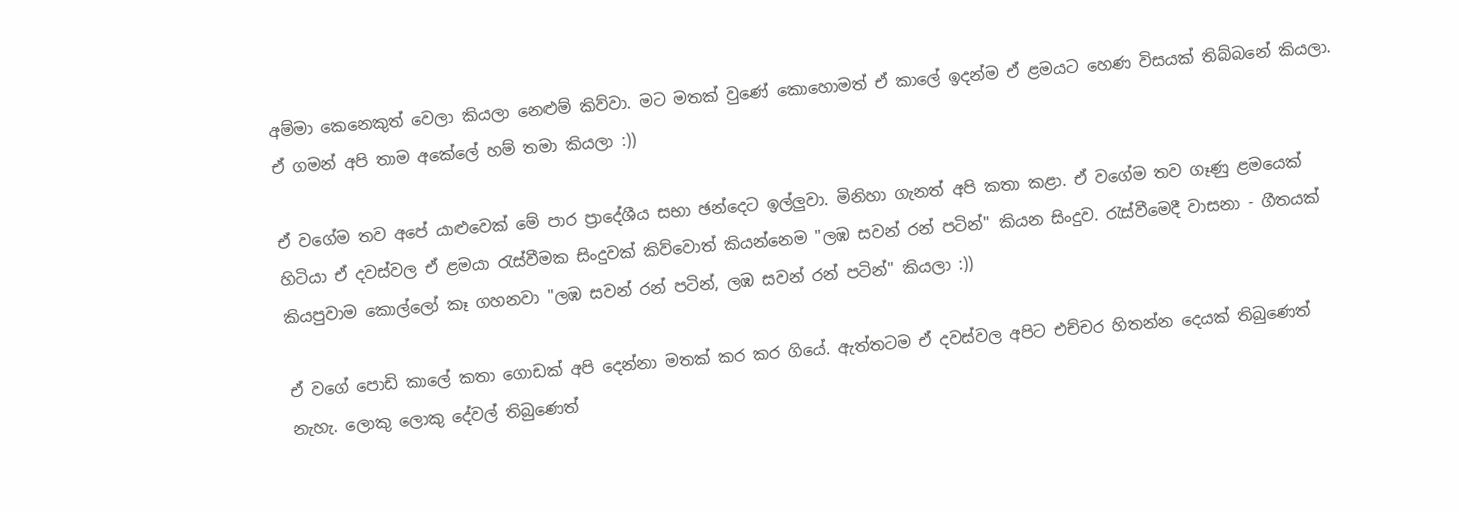අම්මා කෙනෙකුත් වෙලා කියලා නෙළුම් කිව්වා. මට මතක් වුණේ කොහොමත් ඒ කාලේ ඉදන්ම ඒ ළමයට හෙණ විසයක් තිබ්බනේ කියලා. ඒ ගමන් අපි තාම අකේලේ හම් තමා කියලා :))

ඒ වගේම තව අපේ යාළුවෙක් මේ පාර ප්‍රාදේශීය සභා ඡන්දෙට ඉල්ලුවා. මිනිහා ගැනත් අපි කතා කළා. ඒ වගේම තව ගෑණු ළමයෙක් හිටියා ඒ දවස්වල ඒ ළමයා රැස්වීමක සිංදුවක් කිව්වොත් කියන්නෙම "ලඹ සවන් රන් පටින්" කියන සිංදුව. රැස්වීමෙදී වාසනා - ගීතයක් කියපුවාම කොල්ලෝ කෑ ගහනවා "ලඹ සවන් රන් පටින්, ලඹ සවන් රන් පටින්" කියලා :))

ඒ වගේ පොඩි කාලේ කතා ගොඩක් අපි දෙන්නා මතක් කර කර ගියේ. ඇත්තටම ඒ දවස්වල අපිට එච්චර හිතන්න දෙයක් තිබුණෙත් නැහැ. ලොකු ලොකු දේවල් තිබුණෙත්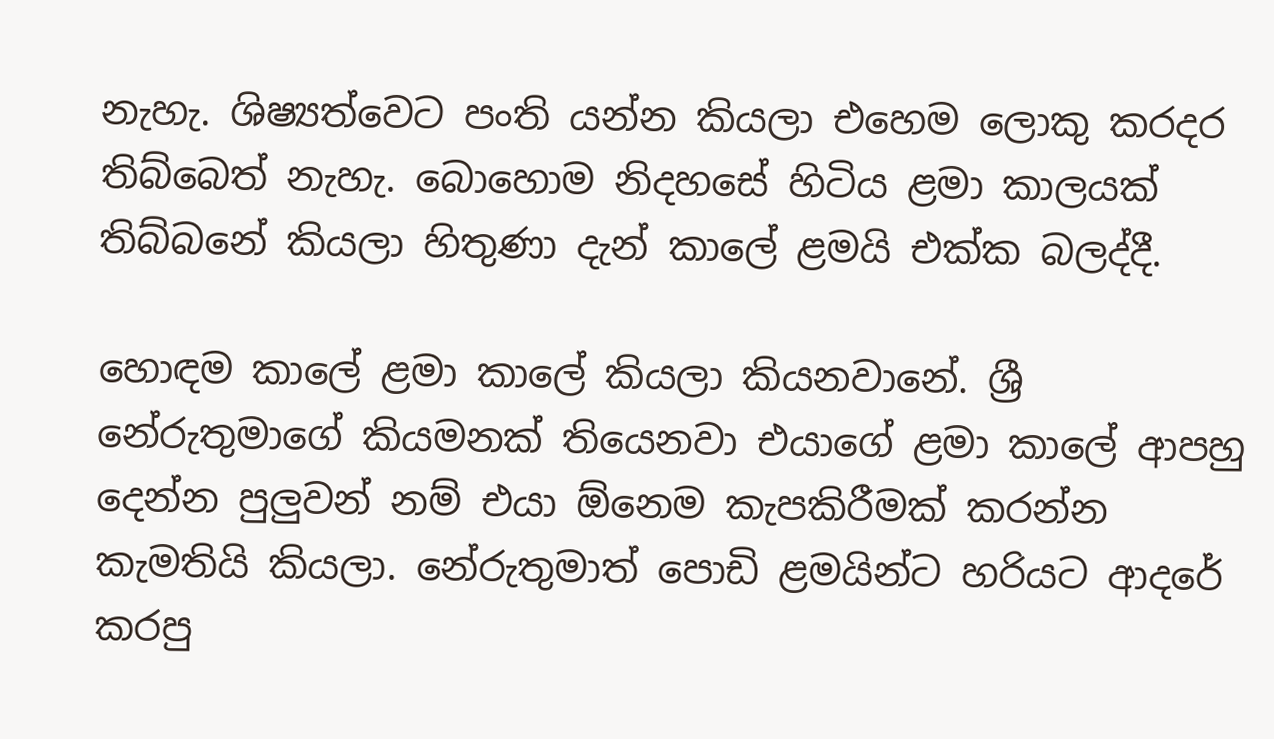නැහැ. ශිෂ්‍යත්වෙට පංති යන්න කියලා එහෙම ලොකු කරදර තිබ්බෙත් නැහැ. බොහොම නිදහසේ හිටිය ළමා කාලයක් තිබ්බනේ කියලා හිතුණා දැන් කාලේ ළමයි එක්ක බලද්දී.

හොඳම කාලේ ළමා කාලේ කියලා කියනවානේ. ශ්‍රී නේරුතුමාගේ කියමනක් තියෙනවා එයාගේ ළමා කාලේ ආපහු දෙන්න පුලුවන් නම් එයා ඕනෙම කැපකිරීමක් කරන්න කැමතියි කියලා. නේරුතුමාත් පොඩි ළමයින්ට හරියට ආදරේ කරපු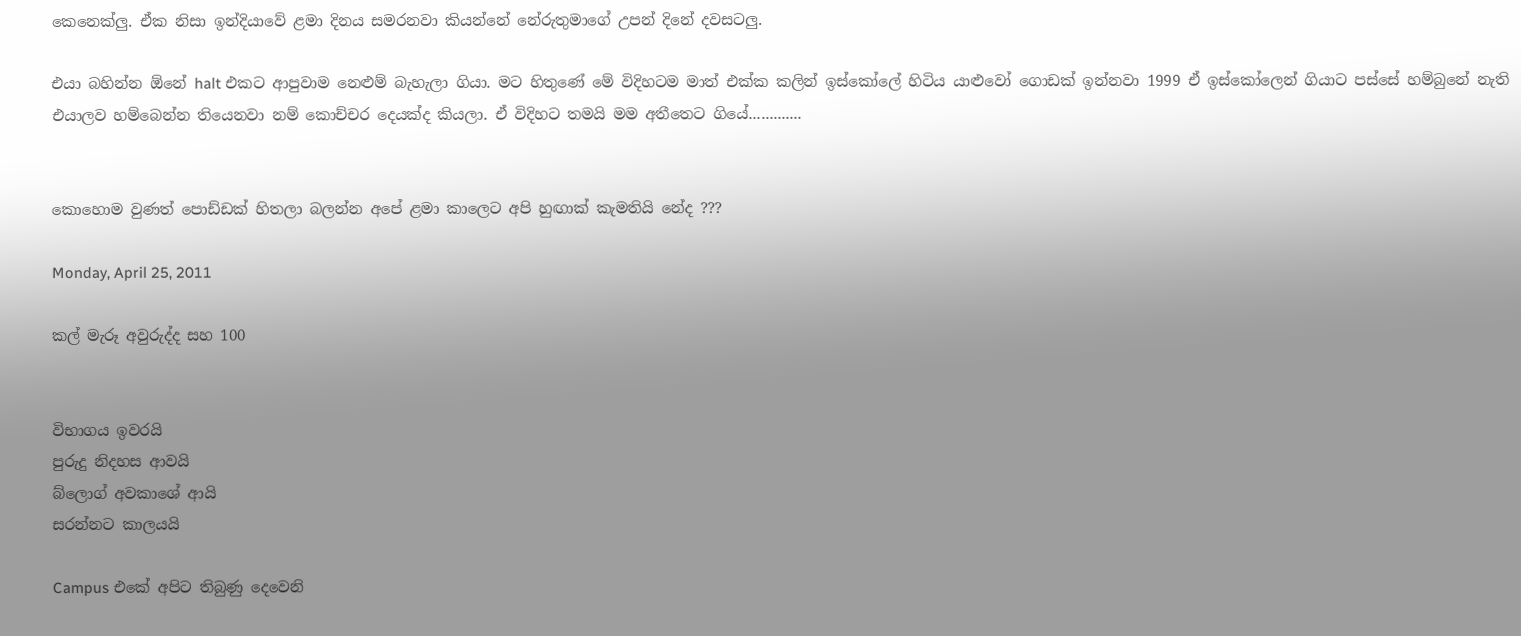කෙනෙක්ලු. ඒක නිසා ඉන්දියාවේ ළමා දිනය සමරනවා කියන්නේ නේරුතුමාගේ උපන් දිනේ දවසටලු.

එයා බහින්න ඕනේ halt එකට ආපුවාම නෙළුම් බැහැලා ගියා. මට හිතුණේ මේ විදිහටම මාත් එක්ක කලින් ඉස්කෝලේ හිටිය යාළුවෝ ගොඩක් ඉන්නවා 1999 ඒ ඉස්කෝලෙන් ගියාට පස්සේ හම්බුනේ නැති එයාලව හම්බෙන්න තියෙනවා නම් කොච්චර දෙයක්ද කියලා. ඒ විදිහට තමයි මම අතීතෙට ගියේ.............


කොහොම වුණත් පොඩ්ඩක් හිතලා බලන්න අපේ ළමා කාලෙට අපි හුඟාක් කැමතියි නේද ???

Monday, April 25, 2011

කල් මැරූ අවුරුද්ද සහ 100


විභාගය ඉවරයි
පුරුදු නිදහස ආවයි
බ්ලොග් අවකාශේ ආයි
සරන්නට කාලයයි

Campus එකේ අපිට තිබුණු දෙවෙනි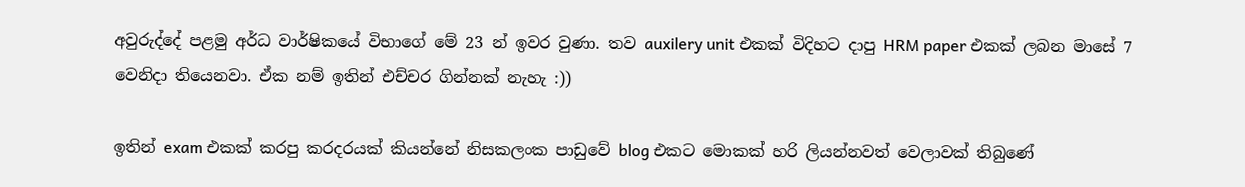අවුරුද්දේ පළමු අර්ධ වාර්ෂිකයේ විභාගේ මේ 23 න් ඉවර වුණා. තව auxilery unit එකක් විදිහට දාපු HRM paper එකක් ලබන මාසේ 7 වෙනිදා තියෙනවා. ඒක නම් ඉතින් එච්චර ගින්නක් නැහැ :))

ඉතින් exam එකක් කරපු කරදරයක් කියන්නේ නිසකලංක පාඩුවේ blog එකට මොකක් හරි ලියන්නවත් වෙලාවක් තිබුණේ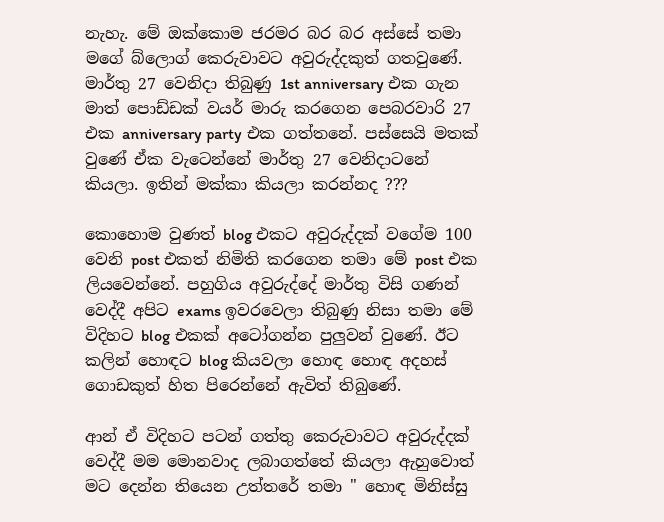නැහැ. මේ ඔක්කොම ජරමර බර බර අස්සේ තමා මගේ බ්ලොග් කෙරුවාවට අවුරුද්දකුත් ගතවුණේ. මාර්තු 27 වෙනිදා තිබුණු 1st anniversary එක ගැන මාත් පොඩ්ඩක් වයර් මාරු කරගෙන පෙබරවාරි 27 එක anniversary party එක ගත්තනේ. පස්සෙයි මතක් වුණේ ඒක වැටෙන්නේ මාර්තු 27 වෙනිදාටනේ කියලා. ඉතින් මක්කා කියලා කරන්නද ???

කොහොම වුණත් blog එකට අවුරුද්දක් වගේම 100 වෙනි post එකත් නිමිති කරගෙන තමා මේ post එක ලියවෙන්නේ. පහුගිය අවුරුද්දේ මාර්තු විසි ගණන් වෙද්දී අපිට exams ඉවරවෙලා තිබුණු නිසා තමා මේ විදිහට blog එකක් අටෝගන්න පුලුවන් වුණේ. ඊට කලින් හොඳට blog කියවලා හොඳ හොඳ අදහස් ගොඩකුත් හිත පිරෙන්නේ ඇවිත් තිබුණේ.

ආන් ඒ විදිහට පටන් ගත්තු කෙරුවාවට අවුරුද්දක් වෙද්දී මම මොනවාද ලබාගත්තේ කියලා ඇහුවොත් මට දෙන්න තියෙන උත්තරේ තමා " හොඳ මිනිස්සු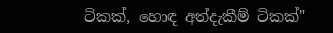ටිකක්, හොඳ අත්දැකීම් ටිකක්"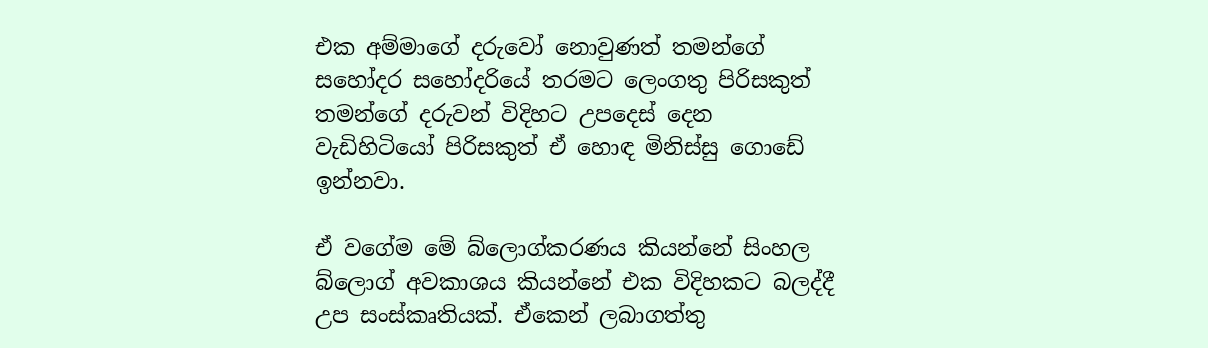එක අම්මාගේ දරුවෝ නොවුණත් තමන්ගේ සහෝදර සහෝදරියේ තරමට ලෙංගතු පිරිසකුත් තමන්ගේ දරුවන් විදිහට උපදෙස් දෙන වැඩිහිටියෝ පිරිසකුත් ඒ හොඳ මිනිස්සු ගොඩේ ඉන්නවා.

ඒ වගේම මේ බ්ලොග්කරණය කියන්නේ සිංහල බ්ලොග් අවකාශය කියන්නේ එක විදිහකට බලද්දී උප සංස්කෘතියක්. ඒකෙන් ලබාගත්තු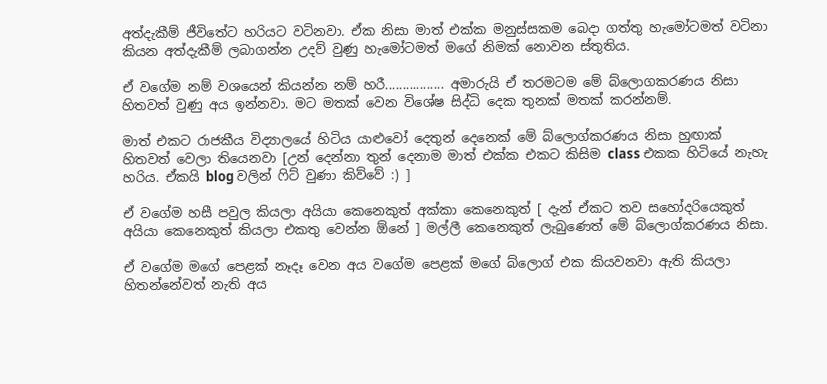අත්දැකීම් ජීවිතේට හරියට වටිනවා. ඒක නිසා මාත් එක්ක මනුස්සකම බෙදා ගත්තු හැමෝටමත් වටිනා කියන අත්දැකීම් ලබාගන්න උදව් වුණු හැමෝටමත් මගේ නිමක් නොවන ස්තුතිය.

ඒ වගේම නම් වශයෙන් කියන්න නම් හරී................. අමාරුයි ඒ තරමටම මේ බ්ලොගකරණය නිසා හිතවත් වුණු අය ඉන්නවා. මට මතක් වෙන විශේෂ සිද්ධි දෙක තුනක් මතක් කරන්නම්.

මාත් එකට රාජකීය විද්‍යාලයේ හිටිය යාළුවෝ දෙතුන් දෙනෙක් මේ බ්ලොග්කරණය නිසා හුඟාක් හිතවත් වෙලා තියෙනවා [උන් දෙන්නා තුන් දෙනාම මාත් එක්ක එකට කිසිම class එකක හිටියේ නැහැ හරිය. ඒකයි blog වලින් ෆිට් වුණා කිව්වේ :) ]

ඒ වගේම හසී පවුල කියලා අයියා කෙනෙකුත් අක්කා කෙනෙකුත් [ දැන් ඒකට තව සහෝදරියෙකුත් අයියා කෙනෙකුත් කියලා එකතු වෙන්න ඕනේ ] මල්ලී කෙනෙකුත් ලැබුණෙත් මේ බ්ලොග්කරණය නිසා.

ඒ වගේම මගේ පෙළක් නෑදෑ වෙන අය වගේම පෙළක් මගේ බ්ලොග් එක කියවනවා ඇති කියලා හිතන්නේවත් නැති අය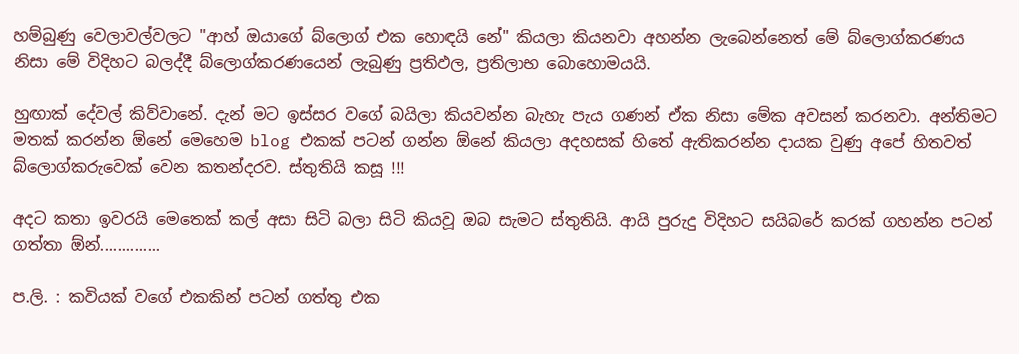හම්බුණු වෙලාවල්වලට "ආහ් ඔයාගේ බ්ලොග් එක හොඳයි නේ" කියලා කියනවා අහන්න ලැබෙන්නෙත් මේ බ්ලොග්කරණය නිසා මේ විදිහට බලද්දී බ්ලොග්කරණයෙන් ලැබුණු ප්‍රතිඵල, ප්‍රතිලාභ බොහොමයයි.

හුඟාක් දේවල් කිව්වානේ. දැන් මට ඉස්සර වගේ බයිලා කියවන්න බැහැ පැය ගණන් ඒක නිසා මේක අවසන් කරනවා. අන්තිමට මතක් කරන්න ඕනේ මෙහෙම blog එකක් පටන් ගන්න ඕනේ කියලා අදහසක් හිතේ ඇතිකරන්න දායක වුණු අපේ හිතවත් බ්ලොග්කරුවෙක් වෙන කතන්දරව. ස්තුතියි කසූ !!!

අදට කතා ඉවරයි මෙතෙක් කල් අසා සිටි බලා සිටි කියවූ ඔබ සැමට ස්තුතියි. ආයි පුරුදු විදිහට සයිබරේ කරක් ගහන්න පටන් ගත්තා ඕන්..............

ප.ලි. : කවියක් වගේ එකකින් පටන් ගත්තු එක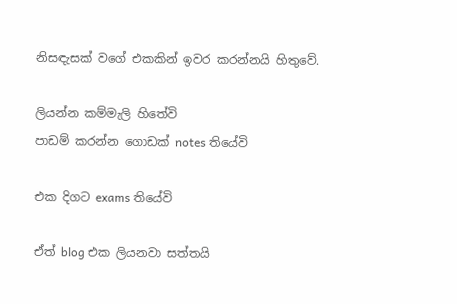නිසඳැසක් වගේ එකකින් ඉවර කරන්නයි හිතුවේ.

ලියන්න කම්මැලි හිතේවි
පාඩම් කරන්න ගොඩක් notes තියේවි

එක දිගට exams තියේවි

ඒත් blog එක ලියනවා සත්තයි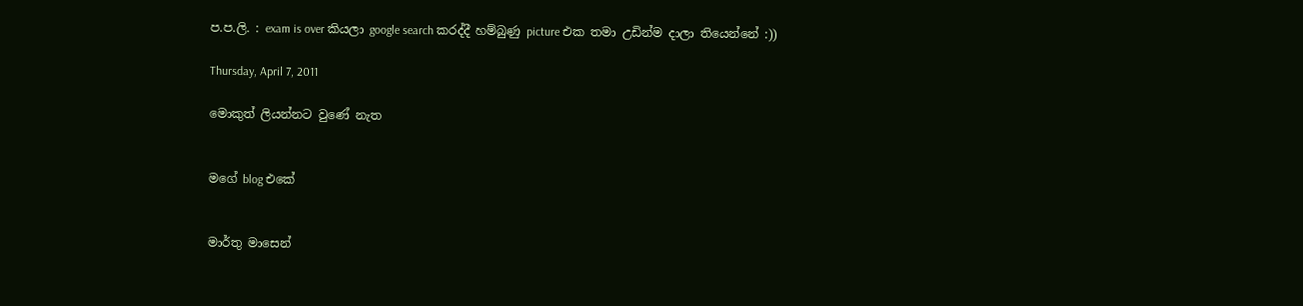ප.ප.ලි. : exam is over කියලා google search කරද්දී හම්බුණු picture එක තමා උඩින්ම දාලා තියෙන්නේ :))

Thursday, April 7, 2011

මොකුත් ලියන්නට වුණේ නැත


මගේ blog එකේ


මාර්තු මාසෙන්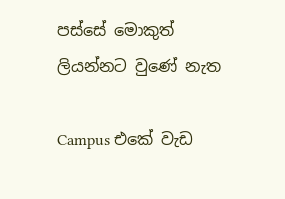පස්සේ මොකුත් ලියන්නට වුණේ නැත

Campus එකේ වැඩ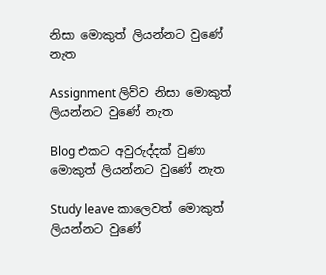නිසා මොකුත් ලියන්නට වුණේ නැත

Assignment ලිව්ව නිසා මොකුත් ලියන්නට වුණේ නැත

Blog එකට අවුරුද්දක් වුණා මොකුත් ලියන්නට වුණේ නැත

Study leave කාලෙවත් මොකුත් ලියන්නට වුණේ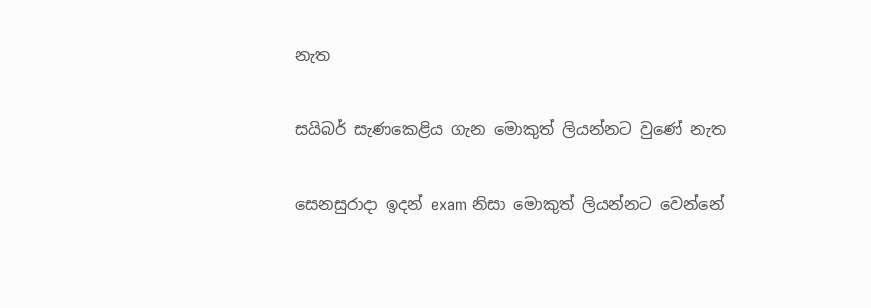නැත

සයිබර් සැණකෙළිය ගැන මොකුත් ලියන්නට වුණේ නැත

සෙනසුරාදා ඉදන් exam නිසා මොකුත් ලියන්නට වෙන්නේ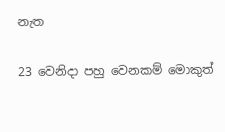නැත

23 වෙනිදා පහු වෙනකම් මොකුත්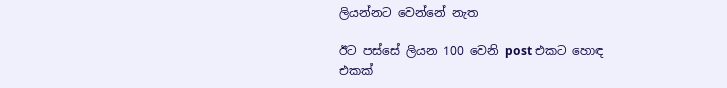ලියන්නට වෙන්නේ නැත

ඊට පස්සේ ලියන 100 වෙනි post එකට හොඳ එකක්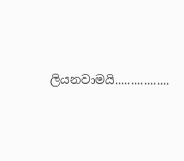ලියනවාමයි.................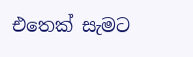එතෙක් සැමට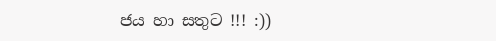ජය හා සතුට !!! :))